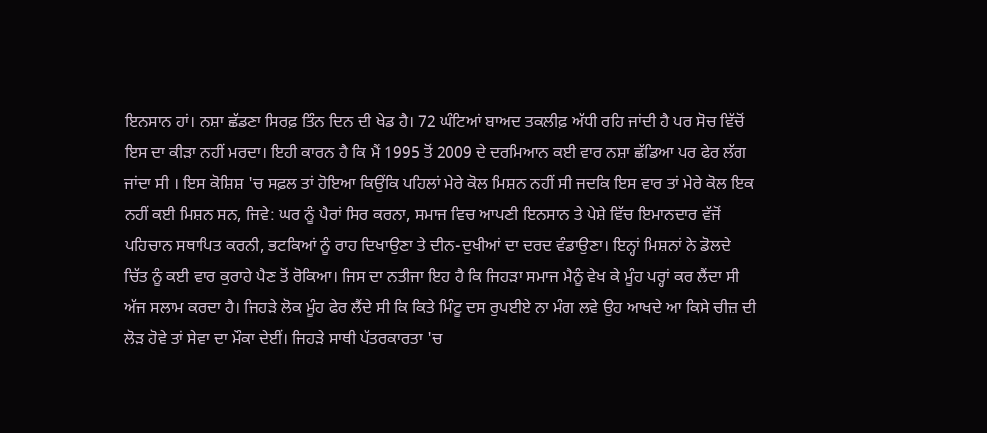ਇਨਸਾਨ ਹਾਂ। ਨਸ਼ਾ ਛੱਡਣਾ ਸਿਰਫ਼ ਤਿੰਨ ਦਿਨ ਦੀ ਖੇਡ ਹੈ। 72 ਘੰਟਿਆਂ ਬਾਅਦ ਤਕਲੀਫ਼ ਅੱਧੀ ਰਹਿ ਜਾਂਦੀ ਹੈ ਪਰ ਸੋਚ ਵਿੱਚੋਂ ਇਸ ਦਾ ਕੀੜਾ ਨਹੀਂ ਮਰਦਾ। ਇਹੀ ਕਾਰਨ ਹੈ ਕਿ ਮੈਂ 1995 ਤੋਂ 2009 ਦੇ ਦਰਮਿਆਨ ਕਈ ਵਾਰ ਨਸ਼ਾ ਛੱਡਿਆ ਪਰ ਫੇਰ ਲੱਗ ਜਾਂਦਾ ਸੀ । ਇਸ ਕੋਸ਼ਿਸ਼ 'ਚ ਸਫ਼ਲ ਤਾਂ ਹੋਇਆ ਕਿਉਂਕਿ ਪਹਿਲਾਂ ਮੇਰੇ ਕੋਲ ਮਿਸ਼ਨ ਨਹੀਂ ਸੀ ਜਦਕਿ ਇਸ ਵਾਰ ਤਾਂ ਮੇਰੇ ਕੋਲ ਇਕ ਨਹੀਂ ਕਈ ਮਿਸ਼ਨ ਸਨ, ਜਿਵੇ: ਘਰ ਨੂੰ ਪੈਰਾਂ ਸਿਰ ਕਰਨਾ, ਸਮਾਜ ਵਿਚ ਆਪਣੀ ਇਨਸਾਨ ਤੇ ਪੇਸ਼ੇ ਵਿੱਚ ਇਮਾਨਦਾਰ ਵੱਜੋਂ ਪਹਿਚਾਨ ਸਥਾਪਿਤ ਕਰਨੀ, ਭਟਕਿਆਂ ਨੂੰ ਰਾਹ ਦਿਖਾਉਣਾ ਤੇ ਦੀਨ-ਦੁਖੀਆਂ ਦਾ ਦਰਦ ਵੰਡਾਉਣਾ। ਇਨ੍ਹਾਂ ਮਿਸ਼ਨਾਂ ਨੇ ਡੋਲਦੇ ਚਿੱਤ ਨੂੰ ਕਈ ਵਾਰ ਕੁਰਾਹੇ ਪੈਣ ਤੋਂ ਰੋਕਿਆ। ਜਿਸ ਦਾ ਨਤੀਜਾ ਇਹ ਹੈ ਕਿ ਜਿਹੜਾ ਸਮਾਜ ਮੈਨੂੰ ਵੇਖ ਕੇ ਮੂੰਹ ਪਰ੍ਹਾਂ ਕਰ ਲੈਂਦਾ ਸੀ ਅੱਜ ਸਲਾਮ ਕਰਦਾ ਹੈ। ਜਿਹੜੇ ਲੋਕ ਮੂੰਹ ਫੇਰ ਲੈਂਦੇ ਸੀ ਕਿ ਕਿਤੇ ਮਿੰਟੂ ਦਸ ਰੁਪਈਏ ਨਾ ਮੰਗ ਲਵੇ ਉਹ ਆਖਦੇ ਆ ਕਿਸੇ ਚੀਜ਼ ਦੀ ਲੋੜ ਹੋਵੇ ਤਾਂ ਸੇਵਾ ਦਾ ਮੌਕਾ ਦੇਈਂ। ਜਿਹੜੇ ਸਾਥੀ ਪੱਤਰਕਾਰਤਾ 'ਚ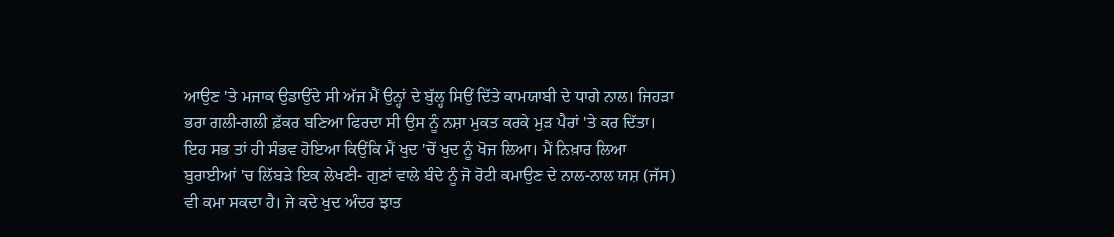ਆਉਣ 'ਤੇ ਮਜਾਕ ਉਡਾਉਂਦੇ ਸੀ ਅੱਜ ਮੈਂ ਉਨ੍ਹਾਂ ਦੇ ਬੁੱਲ੍ਹ ਸਿਉਂ ਦਿੱਤੇ ਕਾਮਯਾਬੀ ਦੇ ਧਾਗੇ ਨਾਲ। ਜਿਹੜਾ ਭਰਾ ਗਲੀ-ਗਲੀ ਫ਼ੱਕਰ ਬਣਿਆ ਫਿਰਦਾ ਸੀ ਉਸ ਨੂੰ ਨਸ਼ਾ ਮੁਕਤ ਕਰਕੇ ਮੁੜ ਪੈਰਾਂ 'ਤੇ ਕਰ ਦਿੱਤਾ। ਇਹ ਸਭ ਤਾਂ ਹੀ ਸੰਭਵ ਹੋਇਆ ਕਿਉਂਕਿ ਮੈਂ ਖੁਦ 'ਚੋਂ ਖੁਦ ਨੂੰ ਖੋਜ ਲਿਆ। ਮੈਂ ਨਿਖ਼ਾਰ ਲਿਆ ਬੁਰਾਈਆਂ 'ਚ ਲਿੱਬੜੇ ਇਕ ਲੇਖਣੀ- ਗੁਣਾਂ ਵਾਲੇ ਬੰਦੇ ਨੂੰ ਜੋ ਰੋਟੀ ਕਮਾਉਣ ਦੇ ਨਾਲ-ਨਾਲ ਯਸ਼ (ਜੱਸ) ਵੀ ਕਮਾ ਸਕਦਾ ਹੈ। ਜੇ ਕਦੇ ਖੁਦ ਅੰਦਰ ਝਾਤ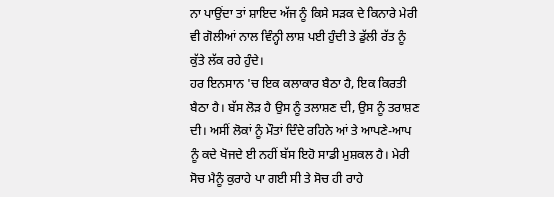ਨਾ ਪਾਉਂਦਾ ਤਾਂ ਸ਼ਾਇਦ ਅੱਜ ਨੂੰ ਕਿਸੇ ਸੜਕ ਦੇ ਕਿਨਾਰੇ ਮੇਰੀ ਵੀ ਗੋਲੀਆਂ ਨਾਲ ਵਿੰਨ੍ਹੀ ਲਾਸ਼ ਪਈ ਹੁੰਦੀ ਤੇ ਡੁੱਲੀ ਰੱਤ ਨੂੰ ਕੁੱਤੇ ਲੱਕ ਰਹੇ ਹੁੰਦੇ।
ਹਰ ਇਨਸਾਨ 'ਚ ਇਕ ਕਲਾਕਾਰ ਬੈਠਾ ਹੈ, ਇਕ ਕਿਰਤੀ ਬੈਠਾ ਹੈ। ਬੱਸ ਲੋੜ ਹੈ ਉਸ ਨੂੰ ਤਲਾਸ਼ਣ ਦੀ, ਉਸ ਨੂੰ ਤਰਾਸ਼ਣ ਦੀ। ਅਸੀਂ ਲੋਕਾਂ ਨੂੰ ਮੌਤਾਂ ਦਿੰਦੇ ਰਹਿਨੇ ਆਂ ਤੇ ਆਪਣੇ-ਆਪ ਨੂੰ ਕਦੇ ਖੋਜਦੇ ਈ ਨਹੀਂ ਬੱਸ ਇਹੋ ਸਾਡੀ ਮੁਸ਼ਕਲ ਹੈ। ਮੇਰੀ ਸੋਚ ਮੈਨੂੰ ਕੁਰਾਹੇ ਪਾ ਗਈ ਸੀ ਤੇ ਸੋਚ ਹੀ ਰਾਹੇ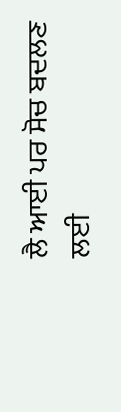ਲੈ ਆਈ ਪਰ ਸੋਚ ਬਦਲਣ ਲਈ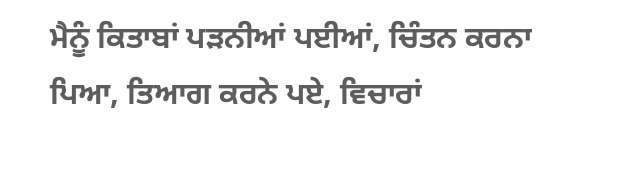ਮੈਨੂੰ ਕਿਤਾਬਾਂ ਪੜਨੀਆਂ ਪਈਆਂ, ਚਿੰਤਨ ਕਰਨਾ ਪਿਆ, ਤਿਆਗ ਕਰਨੇ ਪਏ, ਵਿਚਾਰਾਂ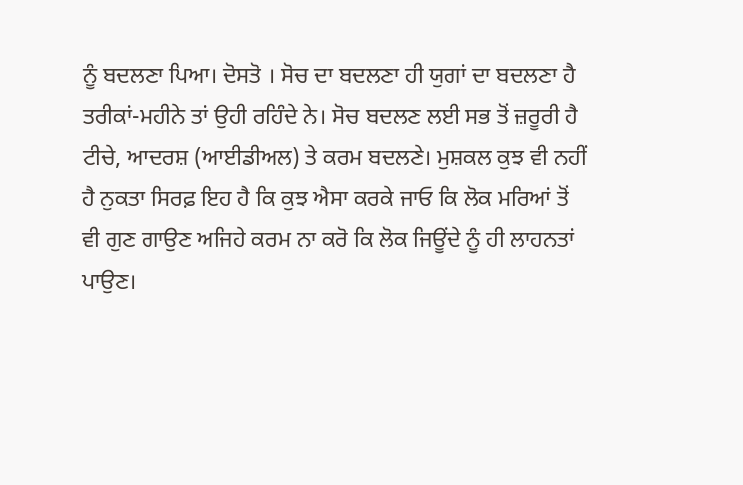ਨੂੰ ਬਦਲਣਾ ਪਿਆ। ਦੋਸਤੋ । ਸੋਚ ਦਾ ਬਦਲਣਾ ਹੀ ਯੁਗਾਂ ਦਾ ਬਦਲਣਾ ਹੈ ਤਰੀਕਾਂ-ਮਹੀਨੇ ਤਾਂ ਉਹੀ ਰਹਿੰਦੇ ਨੇ। ਸੋਚ ਬਦਲਣ ਲਈ ਸਭ ਤੋਂ ਜ਼ਰੂਰੀ ਹੈ ਟੀਚੇ, ਆਦਰਸ਼ (ਆਈਡੀਅਲ) ਤੇ ਕਰਮ ਬਦਲਣੇ। ਮੁਸ਼ਕਲ ਕੁਝ ਵੀ ਨਹੀਂ ਹੈ ਨੁਕਤਾ ਸਿਰਫ਼ ਇਹ ਹੈ ਕਿ ਕੁਝ ਐਸਾ ਕਰਕੇ ਜਾਓ ਕਿ ਲੋਕ ਮਰਿਆਂ ਤੋਂ ਵੀ ਗੁਣ ਗਾਉਣ ਅਜਿਹੇ ਕਰਮ ਨਾ ਕਰੋ ਕਿ ਲੋਕ ਜਿਊਂਦੇ ਨੂੰ ਹੀ ਲਾਹਨਤਾਂ ਪਾਉਣ।